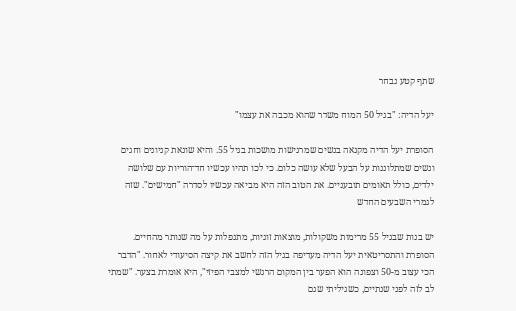שתף קטע נבחר

יעל הדיה: "בגיל 50 המוח משדר שהוא מכבה את עצמו"

הסופרת יעל הדיה מקנאה בנשים שמרגישות מושכות בגיל 55. והיא שונאת קניונים וחגים ונשים שמתלוננות על הבעל שלא עושה כלום. כי לכו תהיו עכשיו חד־הוריות עם שלושה ילדים, כולל תאומים תובעניים. את הטוב הזה היא מביאה עכשיו לסדרה "חמישים". שזה לגמרי השבעים החדש

יש בנות שבגיל 55 מרימות משקולות, מוצאות זוגיות, מתנפלות על מה שנותר מהחיים. הסופרת והתסריטאית יעל הדיה מעדיפה בגיל הזה לחשב את קיצה הסיעודי לאחור. "הדבר הכי עצוב מ-50 וצפונה הוא הפער בין המקום הרגשי למצבי הפיזי", היא אומרת בצער. "שמתי לב לזה לפני שנתיים, כשגיליתי שגם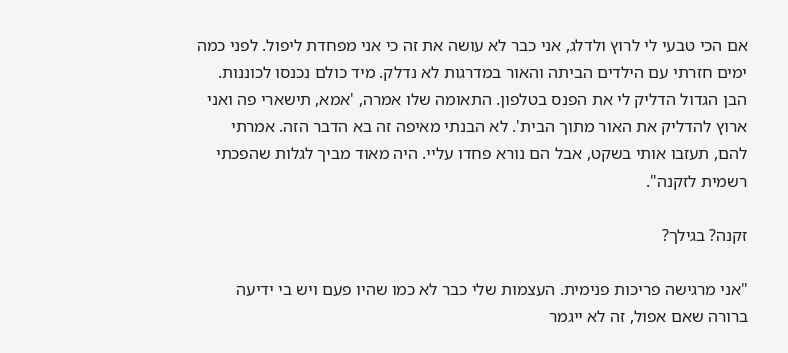אם הכי טבעי לי לרוץ ולדלג, אני כבר לא עושה את זה כי אני מפחדת ליפול. לפני כמה ימים חזרתי עם הילדים הביתה והאור במדרגות לא נדלק. מיד כולם נכנסו לכוננות. הבן הגדול הדליק לי את הפנס בטלפון. התאומה שלו אמרה, 'אמא, תישארי פה ואני ארוץ להדליק את האור מתוך הבית'. לא הבנתי מאיפה זה בא הדבר הזה. אמרתי להם, תעזבו אותי בשקט, אבל הם נורא פחדו עליי. היה מאוד מביך לגלות שהפכתי רשמית לזקנה".

זקנה? בגילך?

"אני מרגישה פריכות פנימית. העצמות שלי כבר לא כמו שהיו פעם ויש בי ידיעה ברורה שאם אפול, זה לא ייגמר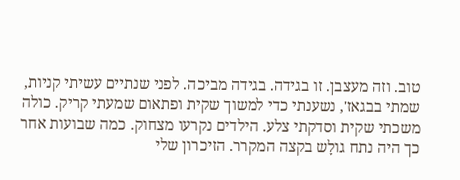טוב. וזה מעצבן. זו בגידה. בגידה מביכה. לפני שנתיים עשיתי קניות, שמתי בבגאז', נשענתי כדי למשוך שקית ופתאום שמעתי קריק. כולה משכתי שקית וסדקתי צלע. הילדים נקרעו מצחוק. כמה שבועות אחר כך היה נתח גולָש בקצה המקרר. הזיכרון שלי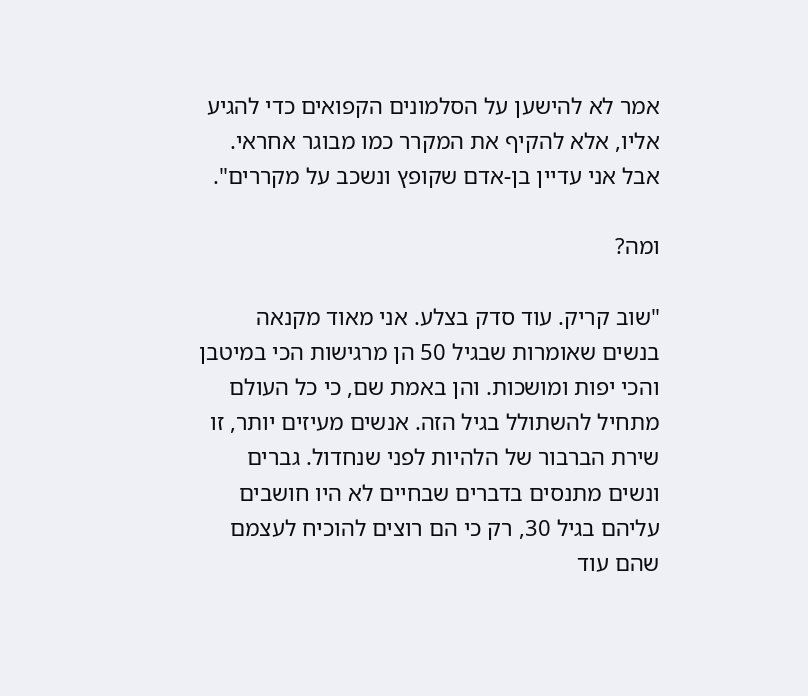אמר לא להישען על הסלמונים הקפואים כדי להגיע אליו, אלא להקיף את המקרר כמו מבוגר אחראי. אבל אני עדיין בן-אדם שקופץ ונשכב על מקררים".

ומה?

"שוב קריק. עוד סדק בצלע. אני מאוד מקנאה בנשים שאומרות שבגיל 50 הן מרגישות הכי במיטבן והכי יפות ומושכות. והן באמת שם, כי כל העולם מתחיל להשתולל בגיל הזה. אנשים מעיזים יותר, זו שירת הברבור של הלהיות לפני שנחדול. גברים ונשים מתנסים בדברים שבחיים לא היו חושבים עליהם בגיל 30, רק כי הם רוצים להוכיח לעצמם שהם עוד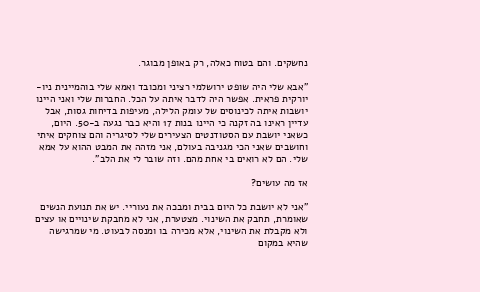נחשקים. והם בטוח כאלה, רק באופן מבוגר.

"אבא שלי היה שופט ירושלמי רציני ומכובד ואמא שלי בוהמיינית ניו-יורקית פראית. אפשר היה לדבר איתה על הכל. החברות שלי ואני היינו יושבות איתה לכינוסים של עומק הלילה, מעיפות בדיחות גסות, אבל עדיין ראינו בה זקנה כי היינו בנות 17 והיא כבר נגעה ב-50. היום, כשאני יושבת עם הסטודנטים הצעירים שלי לסיגריה והם צוחקים איתי וחושבים שאני הכי מגניבה בעולם, אני מזהה את המבט ההוא על אמא שלי. הם לא רואים בי אחת מהם. וזה שובר לי את הלב".

אז מה עושים?

"אני לא יושבת כל היום בבית ומבכה את נעוריי. יש את תנועת הנשים שאומרת, תחבק את השינוי. מצטערת, אני לא מחבקת שינויים או עצים ולא מקבלת את השינוי, אלא מכירה בו ומנסה לבעוט. מי שמרגישה שהיא במקום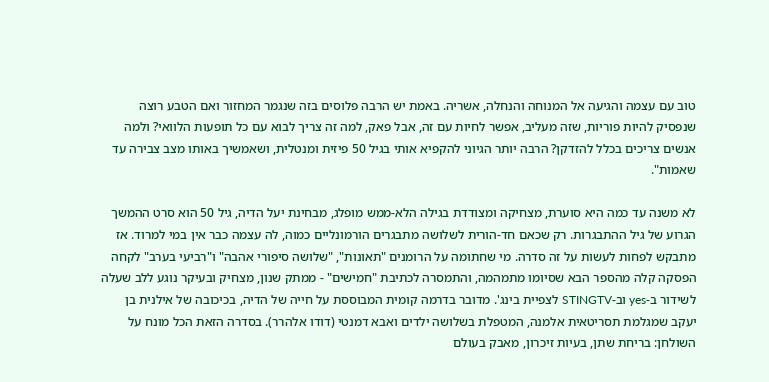טוב עם עצמה והגיעה אל המנוחה והנחלה, אשריה. באמת יש הרבה פלוסים בזה שנגמר המחזור ואם הטבע רוצה שנפסיק להיות פוריות, שזה מעליב, אפשר לחיות עם זה, אבל פאק, למה זה צריך לבוא עם כל תופעות הלוואי? ולמה אנשים צריכים בכלל להזדקן? הרבה יותר הגיוני להקפיא אותי בגיל 50 פיזית ומנטלית, ושאמשיך באותו מצב צבירה עד שאמות".

לא משנה עד כמה היא סוערת, מצחיקה ומצודדת בגילה הלא-ממש מופלג, מבחינת יעל הדיה, גיל 50 הוא סרט ההמשך הגרוע של גיל ההתבגרות. רק שכאם חד-הורית לשלושה מתבגרים הורמונליים כמוה, לה עצמה כבר אין במי למרוד. אז מתבקש לפחות לעשות על זה סדרה. מי שחתומה על הרומנים "תאונות", "שלושה סיפורי אהבה" ו"רביעי בערב" לקחה הפסקה קלה מהספר הבא שסיומו מתמהמה, והתמסרה לכתיבת "חמישים" - ממתק שנון, מצחיק ובעיקר נוגע ללב שעלה לשידור ב-yes וב-STINGTV לצפיית בינג'. מדובר בדרמה קומית המבוססת על חייה של הדיה, בכיכובה של אילנית בן יעקב שמגלמת תסריטאית אלמנה, המטפלת בשלושה ילדים ואבא דמנטי (דודו אלהרר). בסדרה הזאת הכל מונח על השולחן: בריחת שתן, בעיות זיכרון, מאבק בעולם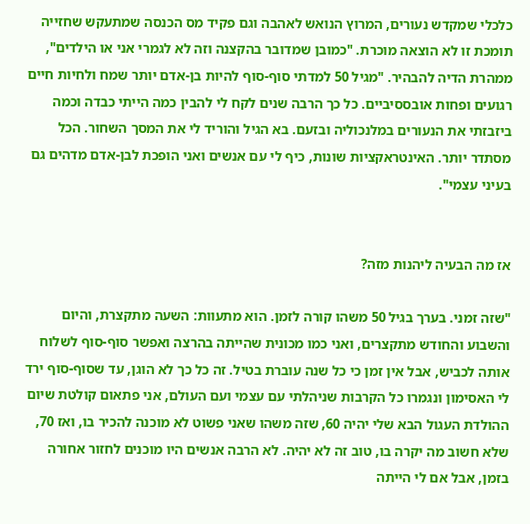כלכלי שמקדש נעורים, המרוץ הנואש לאהבה וגם פקיד מס הכנסה שמתעקש שחזייה תומכת זו לא הוצאה מוכרת. "כמובן שמדובר בהקצנה וזה לא לגמרי אני או הילדים", ממהרת הדיה להבהיר. "מגיל 50 למדתי סוף-סוף להיות בן-אדם יותר שמח ולחיות חיים רגועים ופחות אובססיביים. כל כך הרבה שנים לקח לי להבין כמה הייתי כבדה וכמה ביזבזתי את הנעורים במלנכוליה ובזעם. בא הגיל והוריד לי את המסך השחור. הכל מסתדר יותר. האינטראקציות שונות, כיף לי עם אנשים ואני הופכת לבן-אדם מדהים גם בעיני עצמי".


אז מה הבעיה ליהנות מזה?

"שזה זמני. בערך בגיל 50 משהו קורה לזמן. הוא מתעוות: השעה מתקצרת, והיום והשבוע והחודש מתקצרים, ואני כמו מכונית שהייתה בהרצה ואפשר סוף-סוף לשלוח אותה לכביש, אבל אין זמן כי כל שנה עוברת בטיל. זה כל כך לא הוגן, עד שסוף-סוף ירד לי האסימון ונגמרו כל הקרבות שניהלתי עם עצמי ועם העולם, אני פתאום קולטת שיום ההולדת העגול הבא שלי יהיה 60, שזה משהו שאני פשוט לא מוכנה להכיר בו, ואז 70, שלא חשוב מה יקרה בו, טוב זה לא יהיה. לא הרבה אנשים היו מוכנים לחזור אחורה בזמן, אבל אם לי הייתה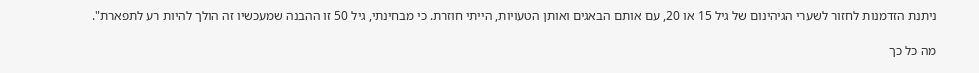ניתנת הזדמנות לחזור לשערי הגיהינום של גיל 15 או 20, עם אותם הבאגים ואותן הטעויות, הייתי חוזרת. כי מבחינתי, גיל 50 זו ההבנה שמעכשיו זה הולך להיות רע לתפארת".

מה כל כך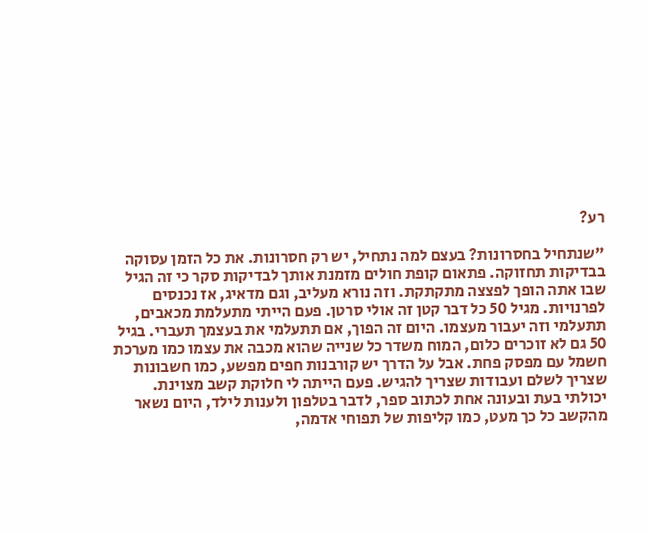רע?

"שנתחיל בחסרונות? בעצם למה נתחיל, יש רק חסרונות. את כל הזמן עסוקה בבדיקות תחזוקה. פתאום קופת חולים מזמנת אותך לבדיקות סקר כי זה הגיל שבו אתה הופך לפצצה מתקתקת. וזה נורא מעליב, וגם מדאיג, אז נכנסים לפרנויות. מגיל 50 כל דבר קטן זה אולי סרטן. פעם הייתי מתעלמת מכאבים, תתעלמי וזה יעבור מעצמו. היום זה הפוך, אם תתעלמי את בעצמך תעברי. בגיל 50 גם לא זוכרים כלום, המוח משדר כל שנייה שהוא מכבה את עצמו כמו מערכת חשמל עם מפסק פחת. אבל על הדרך יש קורבנות חפים מפשע, כמו חשבונות שצריך לשלם ועבודות שצריך להגיש. פעם הייתה לי חלוקת קשב מצוינת. יכולתי בעת ובעונה אחת לכתוב ספר, לדבר בטלפון ולענות לילד, היום נשאר מהקשב כל כך מעט, כמו קליפות של תפוחי אדמה,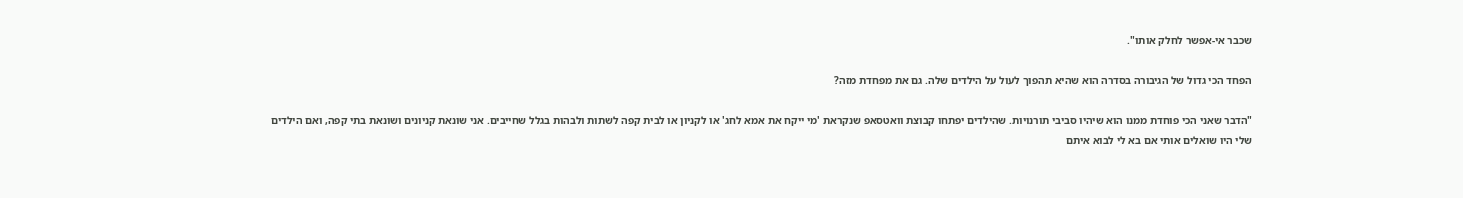שכבר אי-אפשר לחלק אותו".

הפחד הכי גדול של הגיבורה בסדרה הוא שהיא תהפוך לעול על הילדים שלה. גם את מפחדת מזה?

"הדבר שאני הכי פוחדת ממנו הוא שיהיו סביבי תורנויות. שהילדים יפתחו קבוצת וואטסאפ שנקראת 'מי ייקח את אמא לחג' או לקניון או לבית קפה לשתות ולבהות בגלל שחייבים. אני שונאת קניונים ושונאת בתי קפה, ואם הילדים שלי היו שואלים אותי אם בא לי לבוא איתם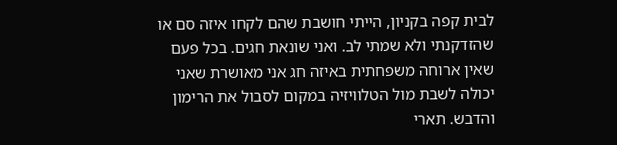לבית קפה בקניון, הייתי חושבת שהם לקחו איזה סם או שהזדקנתי ולא שמתי לב. ואני שונאת חגים. בכל פעם שאין ארוחה משפחתית באיזה חג אני מאושרת שאני יכולה לשבת מול הטלוויזיה במקום לסבול את הרימון והדבש. תארי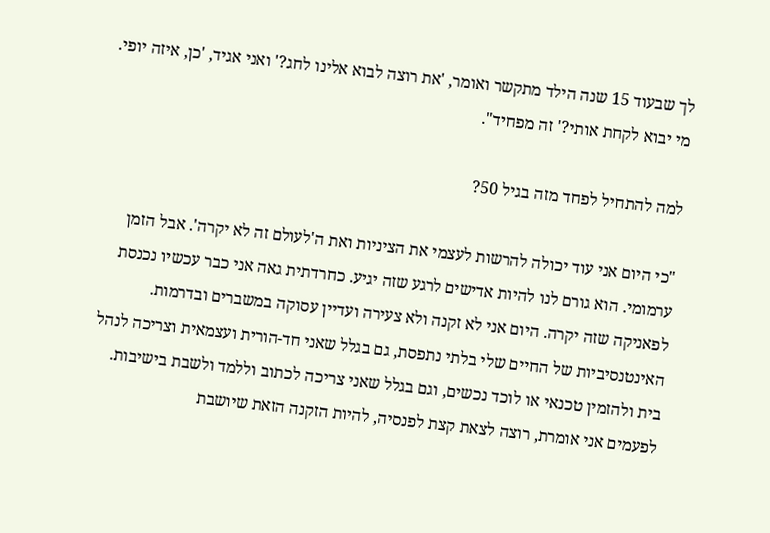לך שבעוד 15 שנה הילד מתקשר ואומר, 'את רוצה לבוא אלינו לחג?' ואני אגיד, 'כן, איזה יופי. מי יבוא לקחת אותי?' זה מפחיד".

למה להתחיל לפחד מזה בגיל 50?

"כי היום אני עוד יכולה להרשות לעצמי את הציניות ואת ה'לעולם זה לא יקרה'. אבל הזמן ערמומי. הוא גורם לנו להיות אדישים לרגע שזה יגיע. כחרדתית גאה אני כבר עכשיו נכנסת לפאניקה שזה יקרה. היום אני לא זקנה ולא צעירה ועדיין עסוקה במשברים ובדרמות. האינטנסיביות של החיים שלי בלתי נתפסת, גם בגלל שאני חד-הורית ועצמאית וצריכה לנהל בית ולהזמין טכנאי או לוכד נכשים, וגם בגלל שאני צריכה לכתוב וללמד ולשבת בישיבות. לפעמים אני אומרת, רוצה לצאת קצת לפנסיה, להיות הזקנה הזאת שיושבת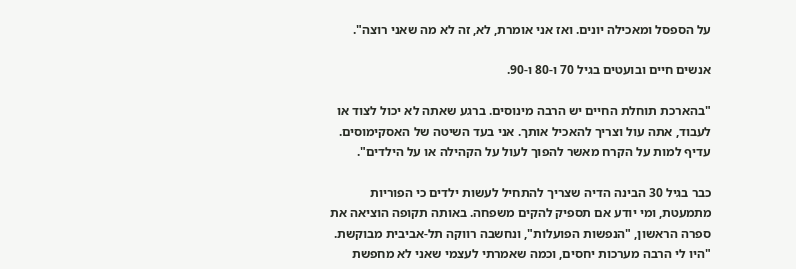על הספסל ומאכילה יונים. ואז אני אומרת, לא, זה לא מה שאני רוצה".

אנשים חיים ובועטים בגיל 70 ו-80 ו-90.

"בהארכת תוחלת החיים יש הרבה מינוסים. ברגע שאתה לא יכול לצוד או לעבוד, אתה עול וצריך להאכיל אותך. אני בעד השיטה של האסקימוסים. עדיף למות על הקרח מאשר להפוך לעול על הקהילה או על הילדים".

כבר בגיל 30 הבינה הדיה שצריך להתחיל לעשות ילדים כי הפוריות מתמעטת, ומי יודע אם תספיק להקים משפחה. באותה תקופה הוציאה את ספרה הראשון, "הנפשות הפועלות", ונחשבה רווקה תל-אביבית מבוקשת. "היו לי הרבה מערכות יחסים, וכמה שאמרתי לעצמי שאני לא מחפשת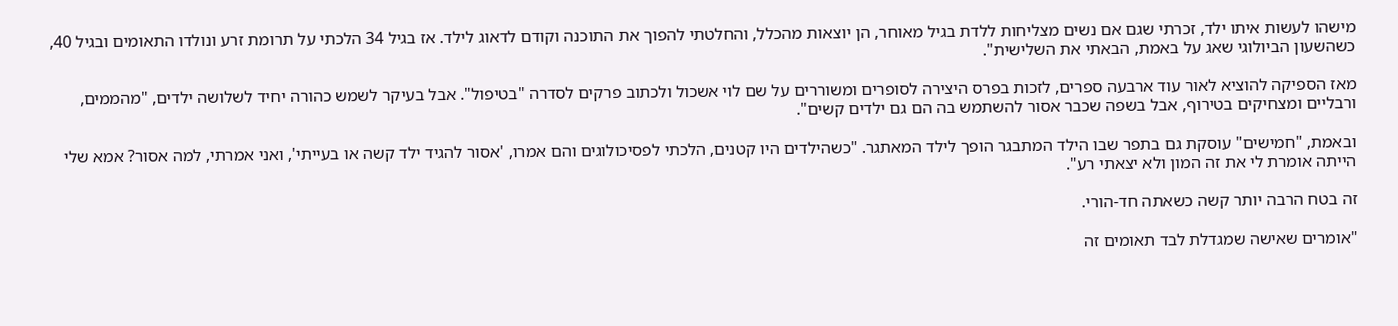מישהו לעשות איתו ילד, זכרתי שגם אם נשים מצליחות ללדת בגיל מאוחר, הן יוצאות מהכלל, והחלטתי להפוך את התוכנה וקודם לדאוג לילד. אז בגיל 34 הלכתי על תרומת זרע ונולדו התאומים ובגיל 40, כשהשעון הביולוגי שאג על באמת, הבאתי את השלישית".

מאז הספיקה להוציא לאור עוד ארבעה ספרים, לזכות בפרס היצירה לסופרים ומשוררים על שם לוי אשכול ולכתוב פרקים לסדרה "בטיפול". אבל בעיקר לשמש כהורה יחיד לשלושה ילדים, "מהממים, ורבליים ומצחיקים בטירוף, אבל בשפה שכבר אסור להשתמש בה הם גם ילדים קשים".

ובאמת, "חמישים" עוסקת גם בתפר שבו הילד המתבגר הופך לילד המאתגר. "כשהילדים היו קטנים, הלכתי לפסיכולוגים והם אמרו, 'אסור להגיד ילד קשה או בעייתי', ואני אמרתי, למה אסור? אמא שלי הייתה אומרת לי את זה המון ולא יצאתי רע".

זה בטח הרבה יותר קשה כשאתה חד-הורי.

"אומרים שאישה שמגדלת לבד תאומים זה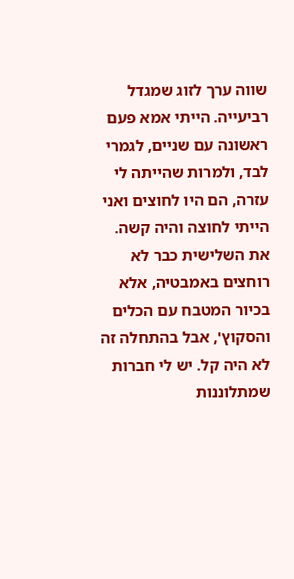שווה ערך לזוג שמגדל רביעייה. הייתי אמא פעם ראשונה עם שניים, לגמרי לבד, ולמרות שהייתה לי עזרה, הם היו לחוצים ואני הייתי לחוצה והיה קשה. את השלישית כבר לא רוחצים באמבטיה, אלא בכיור המטבח עם הכלים והסקוץ', אבל בהתחלה זה לא היה קל. יש לי חברות שמתלוננות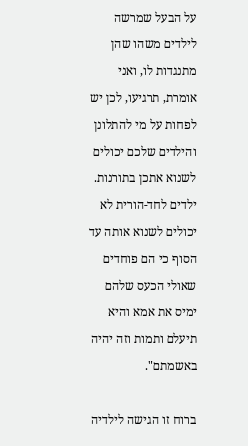על הבעל שמרשה לילדים משהו שהן מתנגדות לו, ואני אומרת, תרגיעו, לכן יש לפחות על מי להתלונן והילדים שלכם יכולים לשנוא אתכן בתורנות. ילדים לחד-הורית לא יכולים לשנוא אותה עד הסוף כי הם פוחדים שאולי הכעס שלהם ימיס את אמא והיא תיעלם ותמות וזה יהיה באשמתם".

ברוח זו הגישה לילדיה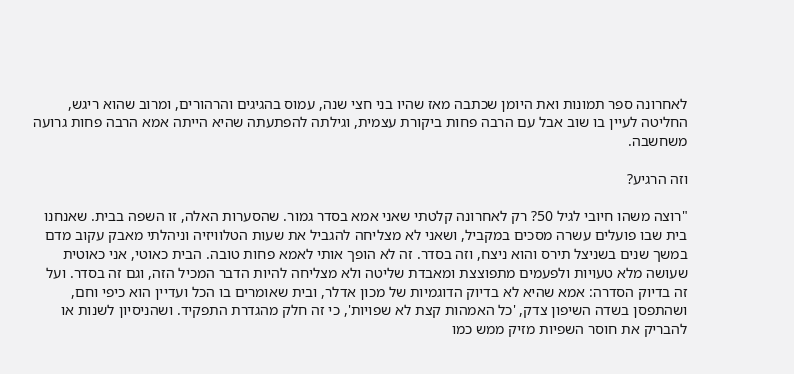לאחרונה ספר תמונות ואת היומן שכתבה מאז שהיו בני חצי שנה, עמוס בהגיגים והרהורים, ומרוב שהוא ריגש, החליטה לעיין בו שוב אבל עם הרבה פחות ביקורת עצמית, וגילתה להפתעתה שהיא הייתה אמא הרבה פחות גרועה משחשבה.

וזה הרגיע?

"רוצה משהו חיובי לגיל 50? רק לאחרונה קלטתי שאני אמא בסדר גמור. שהסערות האלה, זו השפה בבית. שאנחנו בית שבו פועלים עשרה מסכים במקביל, ושאני לא מצליחה להגביל את שעות הטלוויזיה וניהלתי מאבק עקוב מדם במשך שנים בשניצל תירס והוא ניצח, וזה בסדר. זה לא הופך אותי לאמא פחות טובה. הבית כאוטי, אני כאוטית שעושה מלא טעויות ולפעמים מתפוצצת ומאבדת שליטה ולא מצליחה להיות הדבר המכיל הזה, וגם זה בסדר. ועל זה בדיוק הסדרה: אמא שהיא לא בדיוק הדוגמיות של מכון אדלר, ובית שאומרים בו הכל ועדיין הוא כיפי וחם, ושהתפסן בשדה השיפון צדק, 'כל האמהות קצת לא שפויות', כי זה חלק מהגדרת התפקיד. ושהניסיון לשנות או להבריק את חוסר השפיות מזיק ממש כמו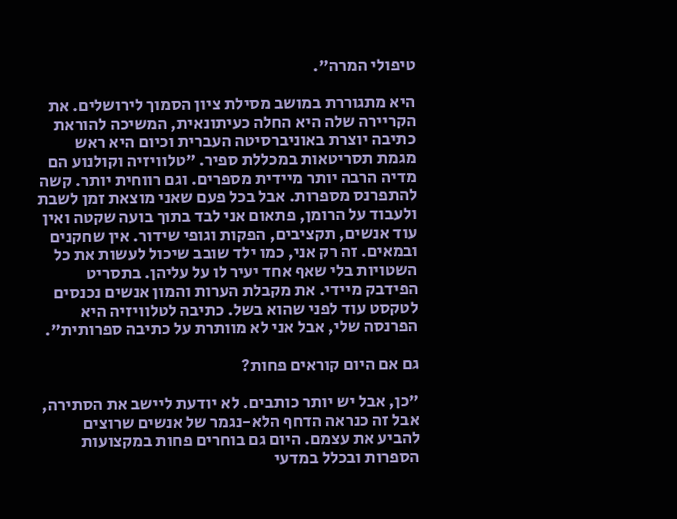טיפולי המרה".

היא מתגוררת במושב מסילת ציון הסמוך לירושלים. את הקריירה שלה היא החלה כעיתונאית, המשיכה להוראת כתיבה יוצרת באוניברסיטה העברית וכיום היא ראש מגמת תסריטאות במכללת ספיר. "טלוויזיה וקולנוע הם מדיה הרבה יותר מיידית מספרים. וגם רווחית יותר. קשה להתפרנס מספרות. אבל בכל פעם שאני מוצאת זמן לשבת ולעבוד על הרומן, פתאום אני לבד בתוך בועה שקטה ואין עוד אנשים, תקציבים, הפקות וגופי שידור. אין שחקנים ובמאים. זה רק אני, כמו ילד שובב שיכול לעשות את כל השטויות בלי שאף אחד יעיר לו על עליהן. בתסריט הפידבק מיידי. את מקבלת הערות והמון אנשים נכנסים לטקסט עוד לפני שהוא בשל. כתיבה לטלוויזיה היא הפרנסה שלי, אבל אני לא מוותרת על כתיבה ספרותית".

גם אם היום קוראים פחות?

"כן, אבל יש יותר כותבים. לא יודעת ליישב את הסתירה, אבל זה כנראה הדחף הלא-נגמר של אנשים שרוצים להביע את עצמם. היום גם בוחרים פחות במקצועות הספרות ובכלל במדעי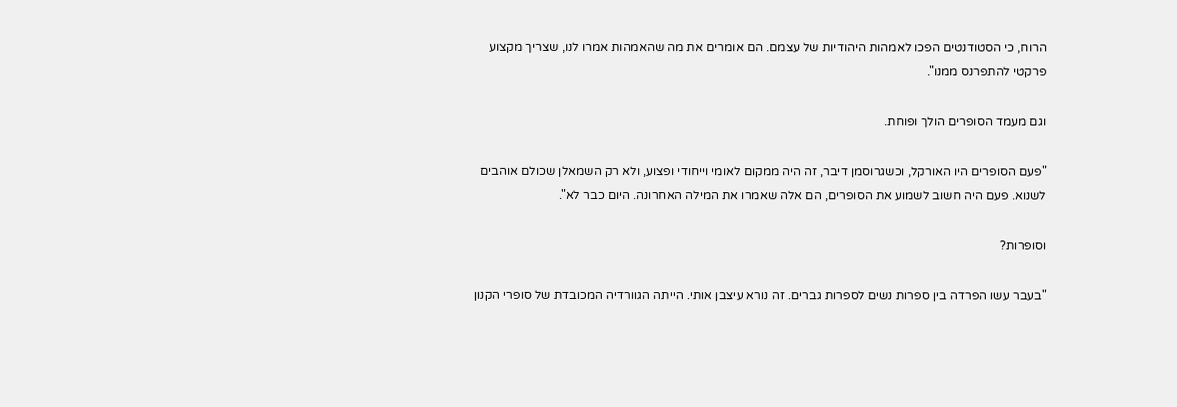הרוח, כי הסטודנטים הפכו לאמהות היהודיות של עצמם. הם אומרים את מה שהאמהות אמרו לנו, שצריך מקצוע פרקטי להתפרנס ממנו".

וגם מעמד הסופרים הולך ופוחת.

"פעם הסופרים היו האורקל, וכשגרוסמן דיבר, זה היה ממקום לאומי וייחודי ופצוע, ולא רק השמאלן שכולם אוהבים לשנוא. פעם היה חשוב לשמוע את הסופרים, הם אלה שאמרו את המילה האחרונה. היום כבר לא".

וסופרות?

"בעבר עשו הפרדה בין ספרות נשים לספרות גברים. זה נורא עיצבן אותי. הייתה הגוורדיה המכובדת של סופרי הקנון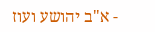- א"ב יהושע ועוז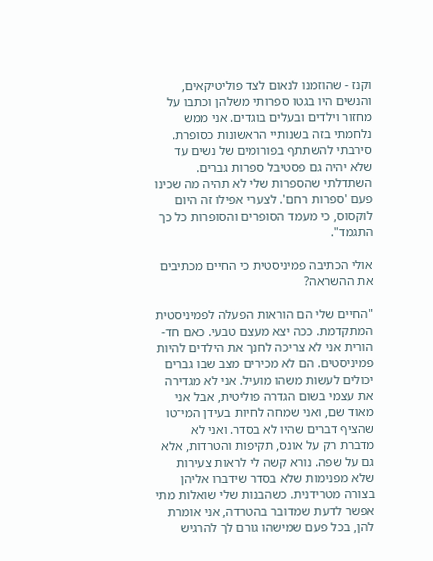וקנז - שהוזמנו לנאום לצד פוליטיקאים, והנשים היו בגטו ספרותי משלהן וכתבו על מחזור וילדים ובעלים בוגדים. אני ממש נלחמתי בזה בשנותיי הראשונות כסופרת. סירבתי להשתתף בפורומים של נשים עד שלא יהיה גם פסטיבל ספרות גברים. השתדלתי שהספרות שלי לא תהיה מה שכינו פעם 'ספרות רחם'. לצערי אפילו זה היום לוקסוס, כי מעמד הסופרים והסופרות כל כך התגמד".

אולי הכתיבה פמיניסטית כי החיים מכתיבים את ההשראה?

"החיים שלי הם הוראות הפעלה לפמיניסטית המתקדמת. ככה יצא מעצם טבעי. כאם חד-הורית אני לא צריכה לחנך את הילדים להיות פמיניסטים. הם לא מכירים מצב שבו גברים יכולים לעשות משהו מועיל. אני לא מגדירה את עצמי בשום הגדרה פוליטית, אבל אני מאוד שם, ואני שמחה לחיות בעידן המי־טו שהציף דברים שהיו לא בסדר. ואני לא מדברת רק על אונס, תקיפות והטרדות, אלא גם על שפה. נורא קשה לי לראות צעירות שלא מפנימות שלא בסדר שידברו אליהן בצורה מטרידנית. כשהבנות שלי שואלות מתי אפשר לדעת שמדובר בהטרדה, אני אומרת להן, בכל פעם שמישהו גורם לך להרגיש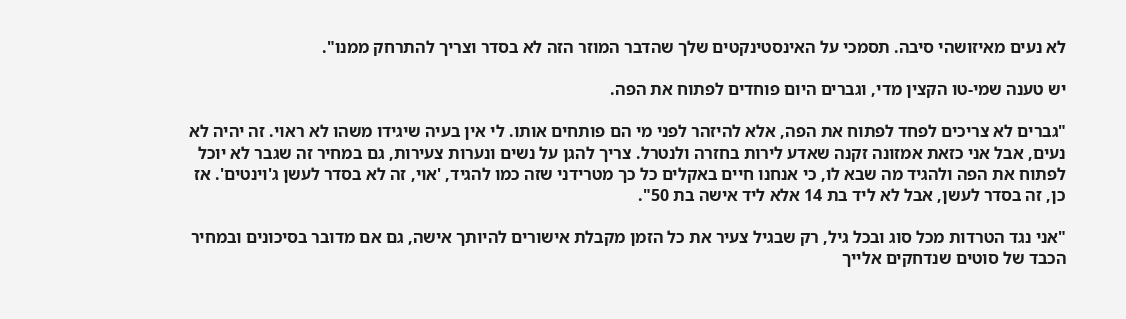לא נעים מאיזושהי סיבה. תסמכי על האינסטינקטים שלך שהדבר המוזר הזה לא בסדר וצריך להתרחק ממנו".

יש טענה שמי-טו הקצין מדי, וגברים היום פוחדים לפתוח את הפה.

"גברים לא צריכים לפחד לפתוח את הפה, אלא להיזהר לפני מי הם פותחים אותו. לי אין בעיה שיגידו משהו לא ראוי. זה יהיה לא נעים, אבל אני כזאת אמזונה זקנה שאדע לירות בחזרה ולנטרל. צריך להגן על נשים ונערות צעירות, גם במחיר זה שגבר לא יוכל לפתוח את הפה ולהגיד מה שבא לו, כי אנחנו חיים באקלים כל כך מטרידני שזה כמו להגיד, 'אוי, זה לא בסדר לעשן ג'וינטים'. אז כן, זה בסדר לעשן, אבל לא ליד בת 14 אלא ליד אישה בת 50".

"אני נגד הטרדות מכל סוג ובכל גיל, רק שבגיל צעיר את כל הזמן מקבלת אישורים להיותך אישה, גם אם מדובר בסיכונים ובמחיר הכבד של סוטים שנדחקים אלייך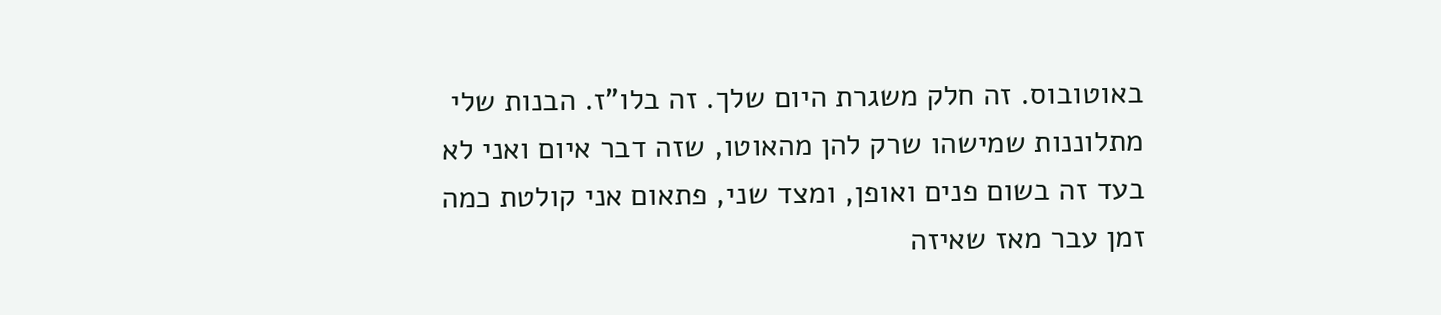באוטובוס. זה חלק משגרת היום שלך. זה בלו"ז. הבנות שלי מתלוננות שמישהו שרק להן מהאוטו, שזה דבר איום ואני לא בעד זה בשום פנים ואופן, ומצד שני, פתאום אני קולטת כמה זמן עבר מאז שאיזה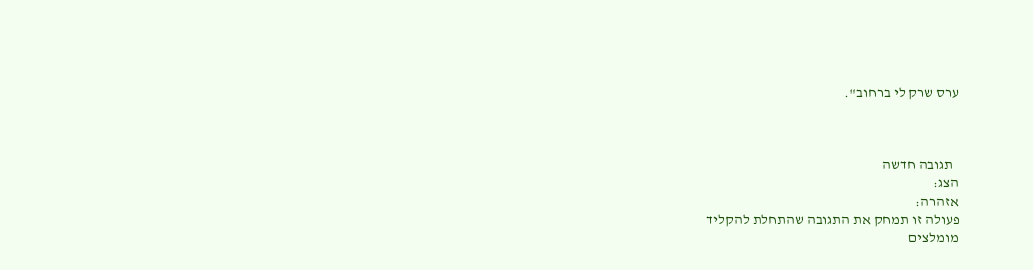ערס שרק לי ברחוב".



  תגובה חדשה
הצג:
אזהרה:
פעולה זו תמחק את התגובה שהתחלת להקליד
מומלצים